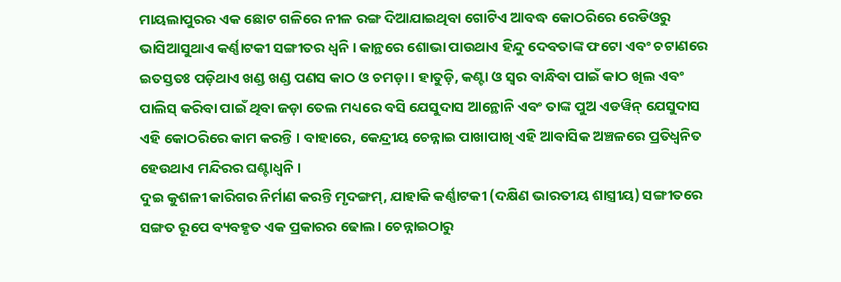ମାୟଲାପୁରର ଏକ ଛୋଟ ଗଳିରେ ନୀଳ ରଙ୍ଗ ଦିଆଯାଇଥିବା ଗୋଟିଏ ଆବଦ୍ଧ କୋଠରିରେ ରେଡିଓରୁ ଭାସିଆସୁଥାଏ କର୍ଣ୍ଣାଟକୀ ସଙ୍ଗୀତର ଧ୍ୱନି । କାନ୍ଥରେ ଶୋଭା ପାଉଥାଏ ହିନ୍ଦୁ ଦେବତାଙ୍କ ଫଟୋ ଏବଂ ଚଟାଣରେ ଇତସ୍ତତଃ ପଡ଼ିଥାଏ ଖଣ୍ଡ ଖଣ୍ଡ ପଣସ କାଠ ଓ ଚମଡ଼ା । ହାତୁଡ଼ି, କଣ୍ଟା ଓ ସ୍ୱର ବାନ୍ଧିବା ପାଇଁ କାଠ ଖିଲ ଏବଂ ପାଲିସ୍ କରିବା ପାଇଁ ଥିବା ଜଡ଼ା ତେଲ ମଧ୍ୟରେ ବସି ଯେସୁଦାସ ଆନ୍ଥୋନି ଏବଂ ତାଙ୍କ ପୁଅ ଏଡୱିନ୍ ଯେସୁଦାସ ଏହି କୋଠରିରେ କାମ କରନ୍ତି । ବାହାରେ, କେନ୍ଦ୍ରୀୟ ଚେନ୍ନାଇ ପାଖାପାଖି ଏହି ଆବାସିକ ଅଞ୍ଚଳରେ ପ୍ରତିଧ୍ୱନିତ ହେଉଥାଏ ମନ୍ଦିରର ଘଣ୍ଟାଧ୍ୱନି ।
ଦୁଇ କୁଶଳୀ କାରିଗର ନିର୍ମାଣ କରନ୍ତି ମୃଦଙ୍ଗମ୍, ଯାହାକି କର୍ଣ୍ଣାଟକୀ (ଦକ୍ଷିଣ ଭାରତୀୟ ଶାସ୍ତ୍ରୀୟ) ସଙ୍ଗୀତରେ ସଙ୍ଗତ ରୂପେ ବ୍ୟବହୃତ ଏକ ପ୍ରକାରର ଢୋଲ। ଚେନ୍ନାଇଠାରୁ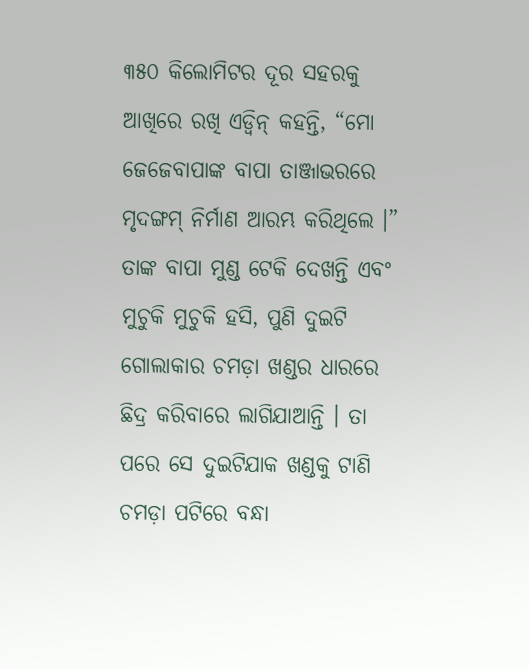୩୫୦ କିଲୋମିଟର ଦୂର ସହରକୁ ଆଖିରେ ରଖି ଏଡ୍ୱିନ୍ କହନ୍ତି, “ମୋ ଜେଜେବାପାଙ୍କ ବାପା ତାଞ୍ଜାଭରରେ ମୃଦଙ୍ଗମ୍ ନିର୍ମାଣ ଆରମ୍ଭ କରିଥିଲେ ।” ତାଙ୍କ ବାପା ମୁଣ୍ଡ ଟେକି ଦେଖନ୍ତି ଏବଂ ମୁଚୁକି ମୁଚୁକି ହସି, ପୁଣି ଦୁଇଟି ଗୋଲାକାର ଚମଡ଼ା ଖଣ୍ଡର ଧାରରେ ଛିଦ୍ର କରିବାରେ ଲାଗିଯାଆନ୍ତି । ତା ପରେ ସେ ଦୁଇଟିଯାକ ଖଣ୍ଡକୁ ଟାଣି ଚମଡ଼ା ପଟିରେ ବନ୍ଧା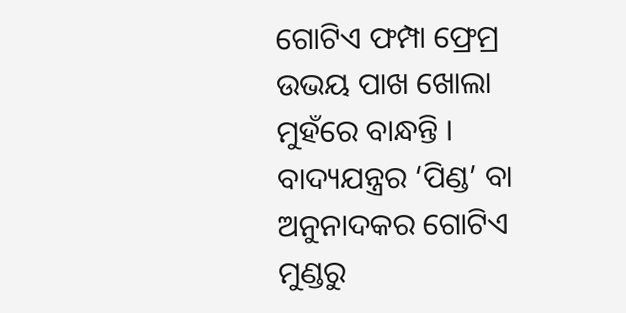ଗୋଟିଏ ଫମ୍ପା ଫ୍ରେମ୍ର ଉଭୟ ପାଖ ଖୋଲା ମୁହଁରେ ବାନ୍ଧନ୍ତି । ବାଦ୍ୟଯନ୍ତ୍ରର ‘ପିଣ୍ଡ’ ବା ଅନୁନାଦକର ଗୋଟିଏ ମୁଣ୍ଡରୁ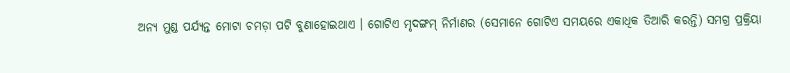ଅନ୍ୟ ମୁଣ୍ଡ ପର୍ଯ୍ୟନ୍ତ ମୋଟା ଚମଡ଼ା ପଟି ବୁଣାହୋଇଥାଏ । ଗୋଟିଏ ମୃଦଙ୍ଗମ୍ ନିର୍ମାଣର (ସେମାନେ ଗୋଟିଏ ସମୟରେ ଏକାଧିକ ତିଆରି କରନ୍ତି) ସମଗ୍ର ପ୍ରକ୍ରିୟା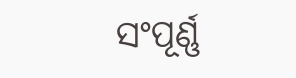ସଂପୂର୍ଣ୍ଣ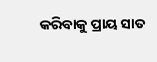କରିବାକୁ ପ୍ରାୟ ସାତ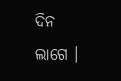ଦିନ ଲାଗେ ।